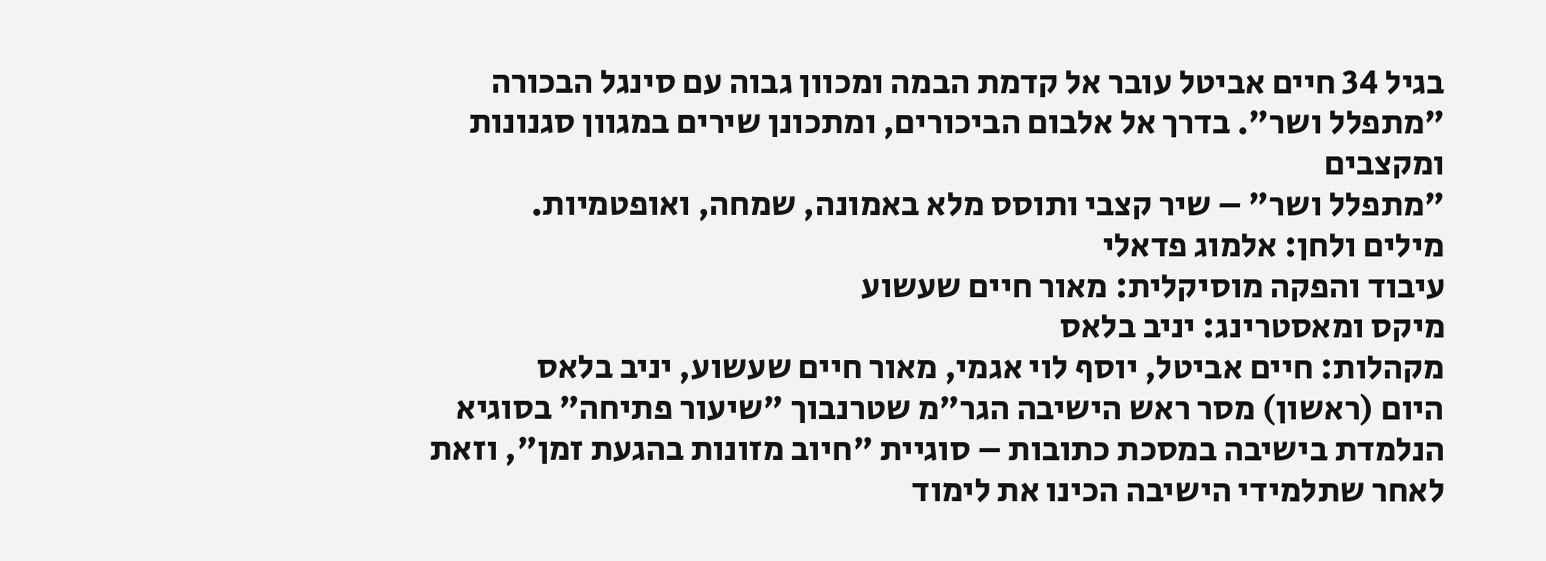בגיל 34 חיים אביטל עובר אל קדמת הבמה ומכוון גבוה עם סינגל הבכורה "מתפלל ושר". בדרך אל אלבום הביכורים, ומתכונן שירים במגוון סגנונות ומקצבים
"מתפלל ושר" – שיר קצבי ותוסס מלא באמונה, שמחה, ואופטמיות.
מילים ולחן: אלמוג פדאלי
עיבוד והפקה מוסיקלית: מאור חיים שעשוע
מיקס ומאסטרינג: יניב בלאס
מקהלות: חיים אביטל, יוסף לוי אגמי, מאור חיים שעשוע, יניב בלאס
היום (ראשון) מסר ראש הישיבה הגר"מ שטרנבוך "שיעור פתיחה" בסוגיא הנלמדת בישיבה במסכת כתובות – סוגיית "חיוב מזונות בהגעת זמן", וזאת לאחר שתלמידי הישיבה הכינו את לימוד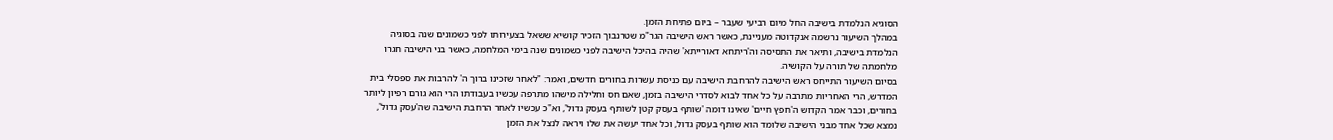הסוגיא הנלמדת בישיבה החל מיום רביעי שעבר – ביום פתיחת הזמן.
במהלך השיעור נרשמה אנקדוטה מעניינת, כאשר ראש הישיבה הגר"מ שטרנבוך הזכיר קושיא ששאל בצעירותו לפני כשמונים שנה בסוגיה הנלמדת בישיבה, ותיאר את התסיסה וה'ריתחא דאורייתא' שהיה בהיכל הישיבה לפני כשמונים שנה בימי המלחמה, כאשר בני הישיבה חגרו מלחמתה של תורה על הקושיה.
בסיום השיעור התייחס ראש הישיבה להרחבת הישיבה עם כניסת עשרות בחורים חדשים, ואמר: "לאחר שזכינו ברוך ה' להרבות את ספסלי בית המדרש, הרי האחריות מתרבה על כל אחד לבוא לסדרי הישיבה בזמן, שאם חס וחלילה מישהו מתרפה עכשיו בעבודתו הרי הוא גורם רפיון ליותר בחורים, וכבר אמר הקדוש ה'חפץ חיים' שאינו דומה 'שותף בעסק קטן לשותף בעסק גדול', וא"כ עכשיו לאחר הרחבת הישיבה שה'עסק גדול', נמצא שכל אחד מבני הישיבה שלומד הוא שותף בעסק גדול, וכל אחד יעשה את שלו ויראה לנצל את הזמן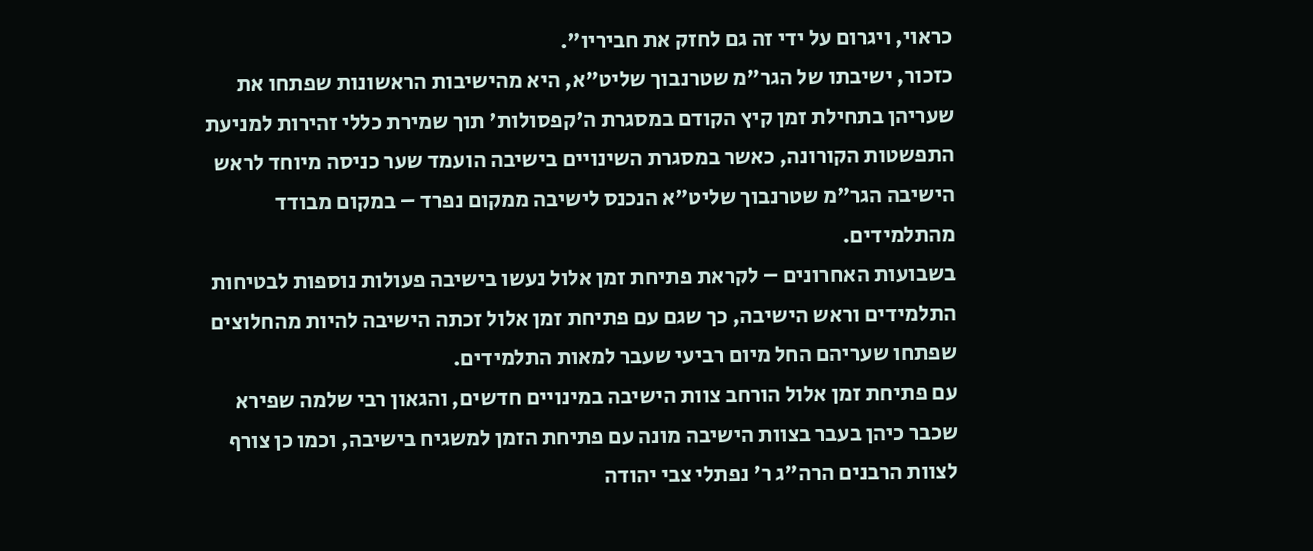כראוי, ויגרום על ידי זה גם לחזק את חביריו".
כזכור, ישיבתו של הגר"מ שטרנבוך שליט"א, היא מהישיבות הראשונות שפתחו את שעריהן בתחילת זמן קיץ הקודם במסגרת ה'קפסולות' תוך שמירת כללי זהירות למניעת התפשטות הקורונה, כאשר במסגרת השינויים בישיבה הועמד שער כניסה מיוחד לראש הישיבה הגר"מ שטרנבוך שליט"א הנכנס לישיבה ממקום נפרד – במקום מבודד מהתלמידים.
בשבועות האחרונים – לקראת פתיחת זמן אלול נעשו בישיבה פעולות נוספות לבטיחות התלמידים וראש הישיבה, כך שגם עם פתיחת זמן אלול זכתה הישיבה להיות מהחלוצים שפתחו שעריהם החל מיום רביעי שעבר למאות התלמידים.
עם פתיחת זמן אלול הורחב צוות הישיבה במינויים חדשים, והגאון רבי שלמה שפירא שכבר כיהן בעבר בצוות הישיבה מונה עם פתיחת הזמן למשגיח בישיבה, וכמו כן צורף לצוות הרבנים הרה"ג ר' נפתלי צבי יהודה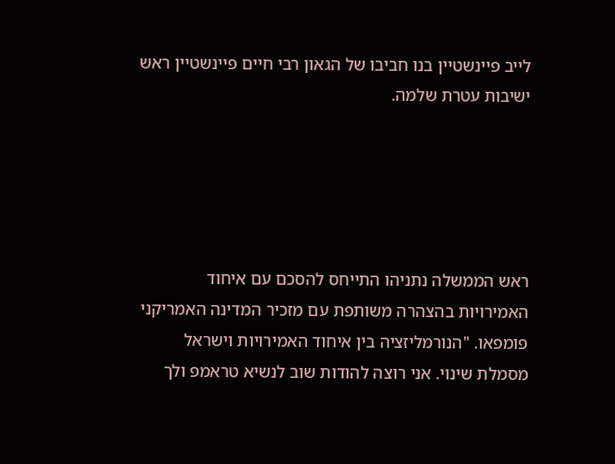לייב פיינשטיין בנו חביבו של הגאון רבי חיים פיינשטיין ראש ישיבות עטרת שלמה.





ראש הממשלה נתניהו התייחס להסכם עם איחוד האמירויות בהצהרה משותפת עם מזכיר המדינה האמריקני פומפאו. "הנורמליזציה בין איחוד האמירויות וישראל מסמלת שינוי. אני רוצה להודות שוב לנשיא טראמפ ולך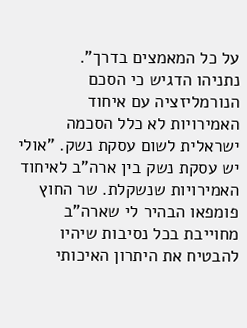על כל המאמצים בדרך".
נתניהו הדגיש כי הסכם הנורמליזציה עם איחוד האמירויות לא כלל הסכמה ישראלית לשום עסקת נשק. "אולי יש עסקת נשק בין ארה"ב לאיחוד האמירויות שנשקלת. שר החוץ פומפאו הבהיר לי שארה"ב מחוייבת בכל נסיבות שיהיו להבטיח את היתרון האיכותי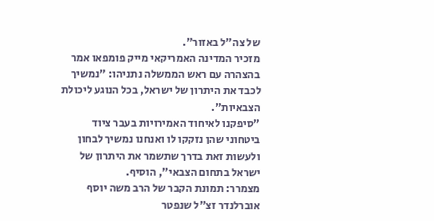של צה"ל באזור".
מזכיר המדינה האמריקאי מייק פומפאו אמר בהצהרה עם ראש הממשלה נתניהו: "נמשיך לכבד את היתרון של ישראל, בכל הנוגע ליכולת הצבאיות".
"סיפקנו לאיחוד האמירויות בעבר ציוד ביטחוני שהן נזקקו לו ואנחנו נמשיך לבחון ולעשות זאת בדרך שתשמר את היתרון של ישראל בתחום הצבאי", הוסיף.
מצמרר: תמונת הקבר של הרב משה יוסף אוברלנדר זצ"ל שנפטר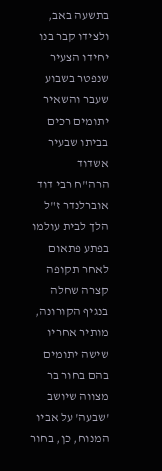בתשעה באב, ולצידו קבר בנו יחידו הצעיר שנפטר בשבוע שעבר והשאיר יתומים רכים בביתו שבעיר אשדוד
הרה"ח רבי דוד אוברלנדר ז"ל הלך לבית עולמו בפתע פתאום לאחר תקופה קצרה שחלה בנגיף הקורונה, מותיר אחריו שישה יתומים בהם בחור בר מצווה שיושב 'שבעה' על אביו המנוח, כן, בחור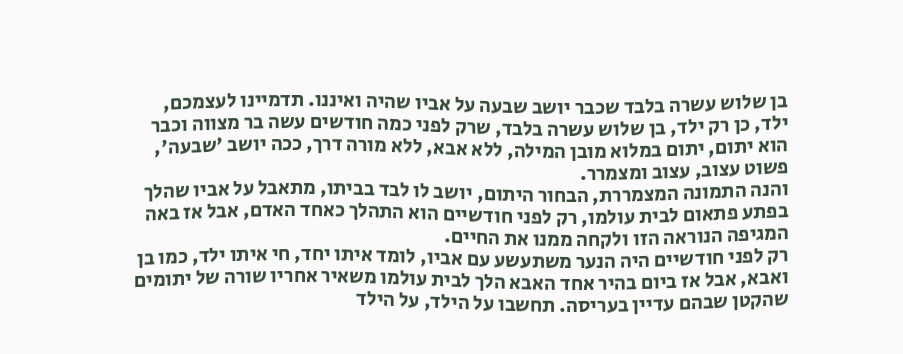בן שלוש עשרה בלבד שכבר יושב שבעה על אביו שהיה ואיננו. תדמיינו לעצמכם, ילד, כן רק ילד, בן שלוש עשרה בלבד, שרק לפני כמה חודשים עשה בר מצווה וכבר הוא יתום, יתום במלוא מובן המילה, ללא אבא, ללא מורה דרך, ככה יושב 'שבעה', פשוט עצוב, עצוב ומצמרר.
והנה התמונה המצמררת, הבחור היתום, יושב לו לבד בביתו, מתאבל על אביו שהלך בפתע פתאום לבית עולמו, רק לפני חודשיים הוא התהלך כאחד האדם, אבל אז באה המגיפה הנוראה הזו ולקחה ממנו את החיים.
רק לפני חודשיים היה הנער משתעשע עם אביו, לומד איתו יחד, חי איתו ילד, כמו בן ואבא, אבל אז ביום בהיר אחד האבא הלך לבית עולמו משאיר אחריו שורה של יתומים שהקטן שבהם עדיין בעריסה. תחשבו על הילד, על הילד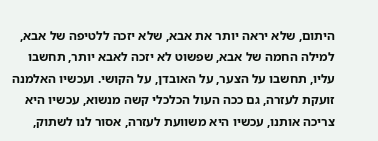היתום, שלא יראה יותר את אבא, שלא יזכה ללטיפה של אבא, למילה החמה של אבא, שפשוט לא יזכה לאבא יותר, תחשבו עליו, תחשבו על הצער, על האובדן, על הקושי. ועכשיו האלמנה זועקת לעזרה, גם ככה העול הכלכלי קשה מנשוא, עכשיו היא צריכה אותנו, עכשיו היא משוועת לעזרה, אסור לנו לשתוק,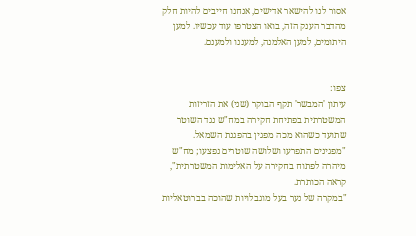אסור לנו להישאר אדישים, אנחנו חייבים להיות חלק מהדבר הענק הזה, בואו הצטרפו עוד עכשיו. למען היתומים, למען האלמנה, למעננו ולמענם.


צפו:
עיתון 'המבשר' תקף הבוקר (שני) את הזריזות המשטרתית בפתיחת חקירה במח"ש נגד השוטר שתועד כשהוא מכה מפגין בהפגנת השמאל.
"מפגינים התפרעו ושלושה שוטרים נפצעו; מח"ש מיהרה לפתוח בחקירה על האלימות המשטרתית", קראה הכותרת.
"במקרה של נער בעל מוגבלויות שהוכה בברוטאליות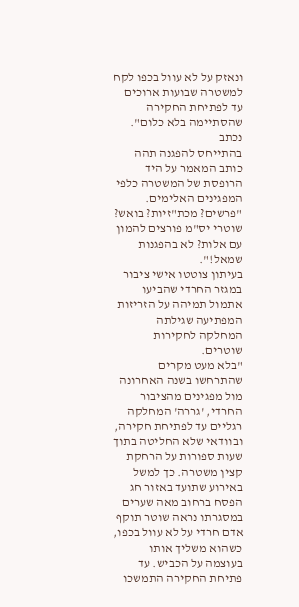ונאזק על לא עוול בכפו לקח למשטרה שבועות ארוכים עד לפתיחת החקירה שהסתיימה בלא כלום". נכתב
בהתייחס להפגנה תהה כותב המאמר על היד הרופסת של המשטרה כלפי המפגינים האלימים. "פרשים? מכת"זיות? בואש? שוטרי יס"מ פורצים להמון עם אלות? לא בהפגנות שמאל!".
בעיתון צוטטו אישי ציבור במגזר החרדי שהביעו אתמול תמיהה על הזריזות המפתיעה שגילתה המחלקה לחקירות שוטרים.
"בלא מעט מקרים שהתרחשו בשנה האחרונה מול מפגינים מהציבור החרדי, 'גררה' המחלקה רגליים עד לפתיחת חקירה, ובוודאי שלא החליטה בתוך שעות ספורות על הרחקת קצין משטרה. כך למשל באירוע שתועד באזור חג הפסח ברחוב מאה שערים במסגרתו נראה שוטר תוקף אדם חרדי על לא עוול בכפו, כשהוא משליך אותו בעוצמה על הכביש. עד פתיחת החקירה התמשכו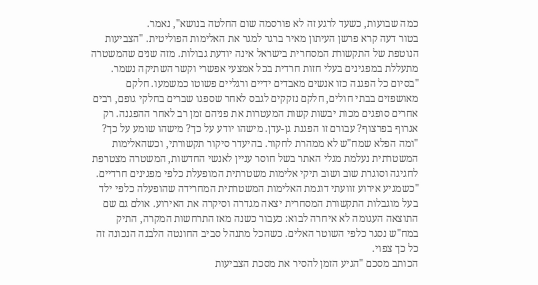כמה שבועות, כשעד לרגע זה לא פורסמה שום החלטה בנושא", נאמר.
בטור דעה קרא פרשן העיתון מאיר ברגר למגר את האלימות הפוליטית. "הצביעות הנוטפת של התקשורת המסחרית בישראל אינה יודעת גבולות. מזה שנים שהמשטרה מתעללת במפגינים בעלי חזות חרדית בכל אמצעי אפשרי וקשר השתיקה נשמר.
"בסיום כל הפגנה כזו אנשים מאבדים ידיים ורגליים פשוטו כמשמעו. חלקם מאושפזים בבתי חולים, חלקם נזקקים לגבס לאחר שספגו שברים בחלקי גופם, רבים אחרים סופגים מכות יבשות קשות המעטרות את פניהם זמן רב לאחר ההפגנה. רק אגרוף בפרצוף? עבורם זו הפגנת גן-עדן. מישהו יודע על כך? מישהו שומע על כך?
"ומה הפלא שמח"ש לא ממהרת לחקור. בהיעדר סיקור תקשורתי, וכשהאלימות המשטרתית נעלמת מגלי האתר בשל חוסר עניין לאנשי החדשות, המשטרה מצטרפת לחגיגה וסוגרת שוב ושוב תיקי אלימות משטרתית המופעלת כלפי מפגינים חרדיים.
"כשמגיע אירוע זוועתי דוגמת האלימות המשטרתית המחרידה שהופעלה כלפי ילד בעל מוגבלות התקשורת המסחרית יצאה מגדרה וסיקרה את האירוע. אולם גם שם התוצאה העגומה לא איחרה לבוא: כעבור כשנה מאז התרחשות המקרה, התיק במח"ש נסגר כלפי השוטר האלים. כשהכל מתנהל סביב החונטה הלבנה הנכונה זה כל כך צפוי.
הכותב מסכם "הגיע הזמן להסיר את מסכת הצביעות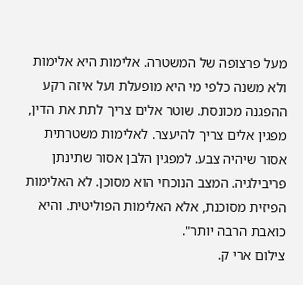מעל פרצופה של המשטרה. אלימות היא אלימות ולא משנה כלפי מי היא מופעלת ועל איזה רקע ההפגנה מכונסת. שוטר אלים צריך לתת את הדין, מפגין אלים צריך להיעצר. לאלימות משטרתית אסור שיהיה צבע. למפגין הלבן אסור שתינתן פריבילגיה. המצב הנוכחי הוא מסוכן. לא האלימות הפיזית מסוכנת, אלא האלימות הפוליטית. והיא כואבת הרבה יותר".
צילום ארי ק.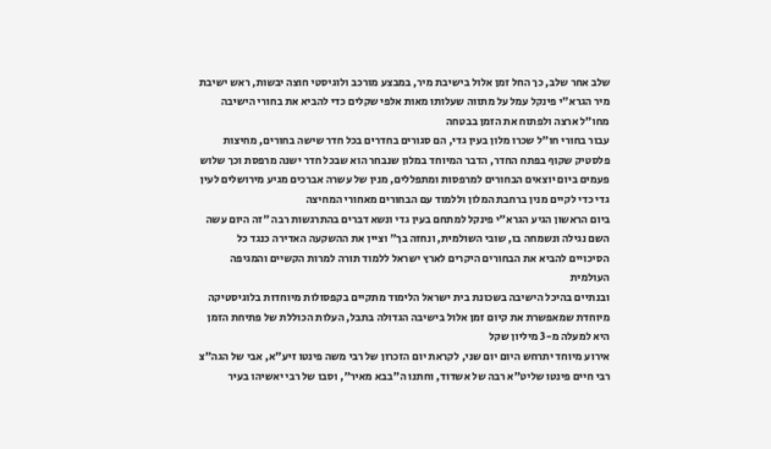שלב אחר שלב, כך החל זמן אלול בישיבת מיר, במבצע מורכב ולוגיסטי חוצה יבשות, ראש ישיבת מיר הגרא"י פינקל עמל על מתווה שעלותו מאות אלפי שקלים כדי להביא את בחורי הישיבה מחו"ל ארצה ולפתוח את הזמן בבטחה
עבור בחורי חו"ל שכרו מלון בעין גדי, הם סגורים בחדרים בכל חדר שישה בחורים, מחיצות פלסטיק שקוף בפתח החדר, הדבר המיוחד במלון שנבחר הוא שבכל חדר ישנה מרפסת וכך שלוש פעמים ביום יוצאים הבחורים למרפסות ומתפללים, מנין של עשרה אברכים מגיע מירושלים לעין גדי כדי לקיים מנין ברחבת המלון וללמוד עם הבחורים מאחורי המחיצה
ביום הראשון הגיע הגרא"י פינקל למתחם בעין גדי ונשא דברים בהתרגשות רבה "זה היום עשה השם נגילה ונשמחה בו, שובי השולמית, ונחזה בך" וציין את ההשקעה האדירה כנגד כל הסיכויים להביא את הבחורים היקרים לארץ ישראל ללמוד תורה למרות הקשיים והמגיפה העולמית
ובנתיים בהיכל הישיבה בשכונת בית ישראל הלימוד מתקיים בקפסולות מיוחדות בלוגיסטיקה מיוחדת שמאפשרת את קיום זמן אלול בישיבה הגדולה בתבל, העלות הכוללת של פתיחת הזמן היא למעלה מ-3 מיליון שקל
אירוע מיוחד יתרחש היום יום שני, לקראת יום הזכרון של רבי משה פינטו זיע"א, אבי של הגה"צ רבי חיים פינטו שליט"א רבה של אשדוד, וחתנו ה"בבא מאיר", וסבו של רבי יאשיהו בעיר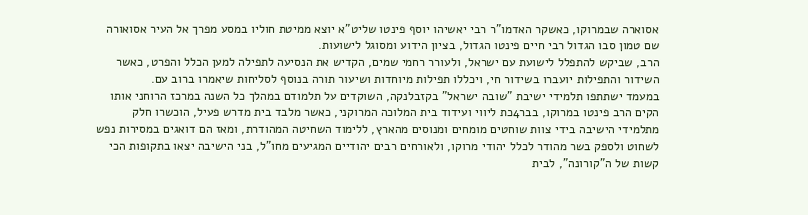אסוארה שבמרוקו, כאשקר האדמו"ר רבי יאשיהו יוסף פינטו שליט"א יוצא ממיטת חוליו במסע מפרך אל העיר אסואורה שם טמון סבו הגדול רבי חיים פינטו הגדול, בציון הידוע ומסוגל לישועות.
הרב, שביקש להתפלל לישועת עם ישראל, ולעורר רחמי שמים, הקדיש את הנסיעה לתפילה למען הכלל והפרט, כאשר השידור והתפילות יועברו בשידור חי, ויכללו תפילות מיוחדות ושיעור תורה בנוסף לסליחות שיאמרו ברוב עם.
במעמד ישתתפו תלמידי ישיבת "שובה ישראל" בקזבלנקה, השוקדים על תלמודם במהלך כל השנה במרכז הרוחני אותו הקים הרב פינטו במרוקו, בבר4כת ליווי ועידוד בית המלוכה המרוקני, כאשר מלבד בית מדרש פעיל, הוכשרו חלק מתלמידי הישיבה בידי צוות שוחטים מומחים ומנוסים מהארץ, ללימוד השחיטה המהודרת, ומאז הם דואגים במסירות נפש לשחוט ולספק בשר מהודר לכלל יהודי מרוקו, ולאורחים רבים יהודיים המגיעים מחו"ל, בני הישיבה יצאו בתקופות הכי קשות של ה"קורונה", לבית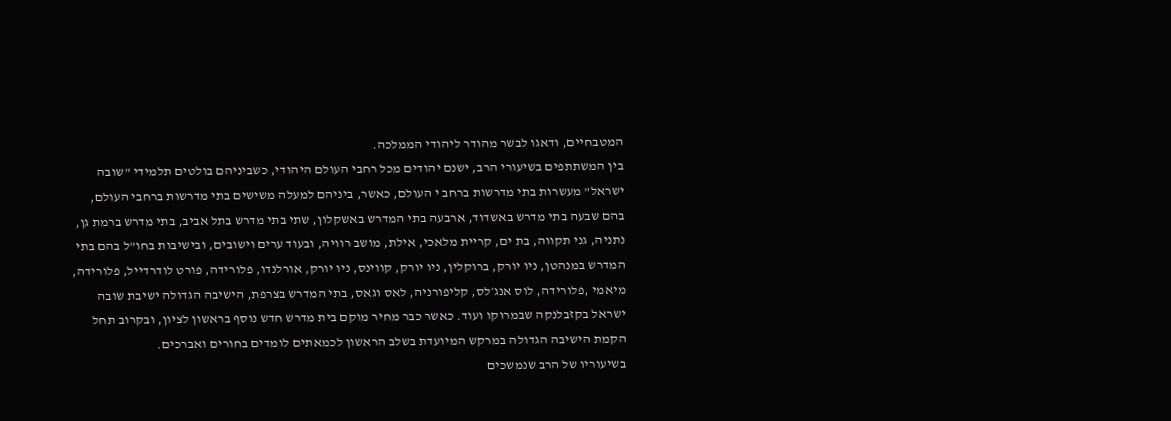המטבחיים, ודאגו לבשר מהודר ליהודי הממלכה.
בין המשתתפים בשיעורי הרב, ישנם יהודים מכל רחבי העולם היהודי, כשביניהם בולטים תלמידי "שובה ישראל" מעשרות בתי מדרשות ברחב י העולם, כאשר, ביניהם למעלה משישים בתי מדרשות ברחבי העולם, בהם שבעה בתי מדרש באשדוד, ארבעה בתי המדרש באשקלון, שתי בתי מדרש בתל אביב, בתי מדרש ברמת גן, נתניה, גני תקווה, בת ים, קריית מלאכי, אילת, מושב רוויה, ובעוד ערים וישובים, ובישיבות בחו"ל בהם בתי המדרש במנהטן, ניו יורק, ברוקלין, ניו יורק, קווינס, ניו יורק, אורלנדו, פלורידה, פורט לודרדייל, פלורידה, מיאמי ,פלורידה, לוס אנג׳לס, קליפורניה, לאס וגאס, בתי המדרש בצרפת, הישיבה הגדולה ישיבת שובה ישראל בקזבלנקה שבמרוקו ועוד. כאשר כבר מחיר מוקם בית מדרש חדש נוסף בראשון לציון, ובקרוב תחל הקמת הישיבה הגדולה במרקש המיועדת בשלב הראשון לכמאתים לומדים בחורים ואברכים.
בשיעוריו של הרב שנמשכים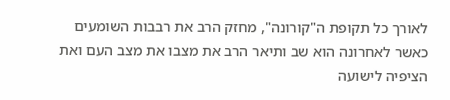לאורך כל תקופת ה"קורונה", מחזק הרב את רבבות השומעים כאשר לאחרונה הוא שב ותיאר הרב את מצבו את מצב העם ואת הציפיה לישועה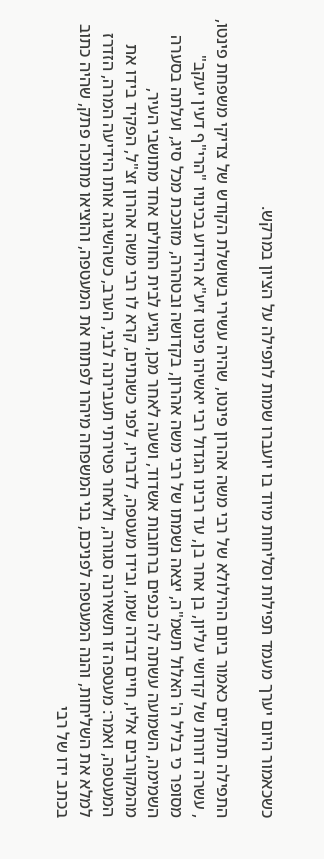כשכאמור היום יערך מעמד תפילות וסליחות מיוד בו יועברו שמות לתפילה על הציון במרקש.

התפילה תתקיים כאמור ביום ההילולא של רבי משה אהרון פינטו, שהיה עשירי בשושלת הקודש של צדיקי משפחת פינטו, , עשרה דורות של קדושי עליון, בן אחר בן, עד רבינו הגדול רבי יאשיהו פינטו זיע"א הידוע בכינויו "הרי"ף דעין יעקב"
מסופר כי בליל ה' האלול תשמ"ה, יצאה נשמתו של רבי משה אהרון, בקדושה ובטהרה, מזוככת מכל סיג, ועלתה בסערה השמימה, השמועה עשתה לה כנפים ברחובות אשדוד, ושעה לאחר מכן, הגיע לבית החולים אחד מתושבי העיר, מהמקורבים אליו, חיים דבדה שמו, ובידו מעטפה, לדבריו, לפני כשנתים, קרא לו רבי משה אהרון זצ"ל, הפקיד בידו את המעטפה, ואמר: מעטפה זו תשאירנה סגורה, ולאחר פטירתי תעבירנה לבני, הערב, כשהשיגה אותו הידיעה המרה, הזדרז למלא את השליחות, והנה המעטפה לפניכם, בני המשפחה מיהרו לפתוח את המעטפה, והוציאו מתוכה פתק, שהיה כתוב בכתב ידו של רבי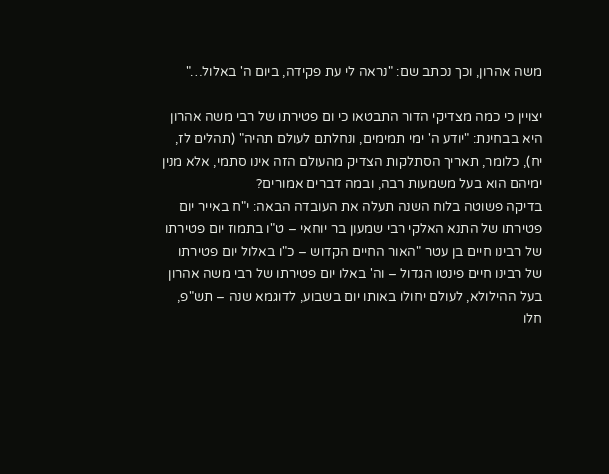משה אהרון, וכך נכתב שם: "נראה לי עת פקידה, ביום ה' באלול…"

יצויין כי כמה מצדיקי הדור התבטאו כי ום פטירתו של רבי משה אהרון היא בבחינת: "יודע ה' ימי תמימים, ונחלתם לעולם תהיה" (תהלים לז, יח), כלומר, תאריך הסתלקות הצדיק מהעולם הזה אינו סתמי, אלא מנין ימיהם הוא בעל משמעות רבה, ובמה דברים אמורים?
בדיקה פשוטה בלוח השנה תעלה את העובדה הבאה: י"ח באייר יום פטירתו של התנא האלקי רבי שמעון בר יוחאי – ט"ו בתמוז יום פטירתו של רבינו חיים בן עטר "האור החיים הקדוש – כ"ו באלול יום פטירתו של רבינו חיים פינטו הגדול – וה' באלו יום פטירתו של רבי משה אהרון בעל ההילולא, לעולם יחולו באותו יום בשבוע, לדוגמא שנה – תש"פ, חלו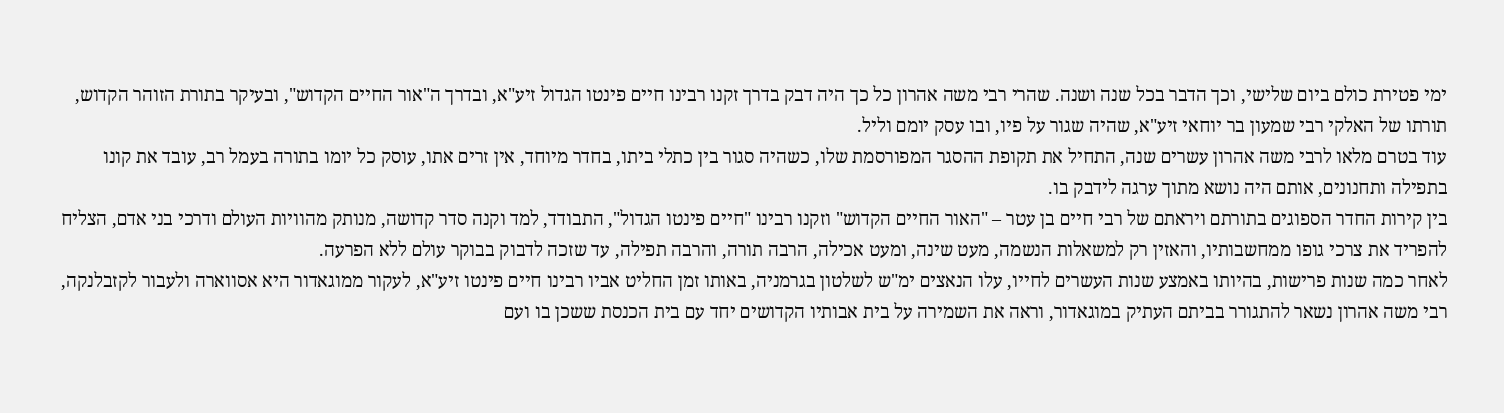ימי פטירת כולם ביום שלישי, וכך הדבר בכל שנה ושנה. שהרי רבי משה אהרון כל כך היה דבק בדרך זקנו רבינו חיים פינטו הגדול זיע"א, ובדרך ה"אור החיים הקדוש", ובעיקר בתורת הזוהר הקדוש, תורתו של האלקי רבי שמעון בר יוחאי זיע"א, שהיה שגור על פיו, ובו עסק יומם וליל.
עוד בטרם מלאו לרבי משה אהרון עשרים שנה, התחיל את תקופת ההסגר המפורסמת שלו, כשהיה סגור בין כתלי ביתו, בחדר מיוחד, אין זרים אתו, עוסק כל יומו בתורה בעמל רב, עובד את קונו בתפילה ותחנונים, אותם היה נושא מתוך ערגה לידבק בו.
בין קירות החדר הספוגים בתורתם ויראתם של רבי חיים בן עטר – "האור החיים הקדוש" וזקנו רבינו "חיים פינטו הגדול", התבודד, למד וקנה סדר קדושה, מנותק מהוויות העולם ודרכי בני אדם, הצליח להפריד את צרכי גופו ממחשבותיו, והאזין רק למשאלות הנשמה, מעט שינה, ומעט אכילה, הרבה תורה, והרבה תפילה, עד שזכה לדבוק בבוקר עולם ללא הפרעה.
לאחר כמה שנות פרישות, בהיותו באמצע שנות העשרים לחייו, עלו הנאצים ימ"ש לשלטון בגרמניה, באותו זמן החליט אביו רבינו חיים פינטו זיע"א, לעקור ממוגאדור היא אסווארה ולעבור לקזבלנקה, רבי משה אהרון נשאר להתגורר בביתם העתיק במוגאדור, וראה את השמירה על בית אבותיו הקדושים יחד עם בית הכנסת ששכן בו ועם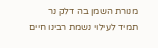מנורת השמן בה דלק נר תמיד לעילוי נשמת רבינו חיים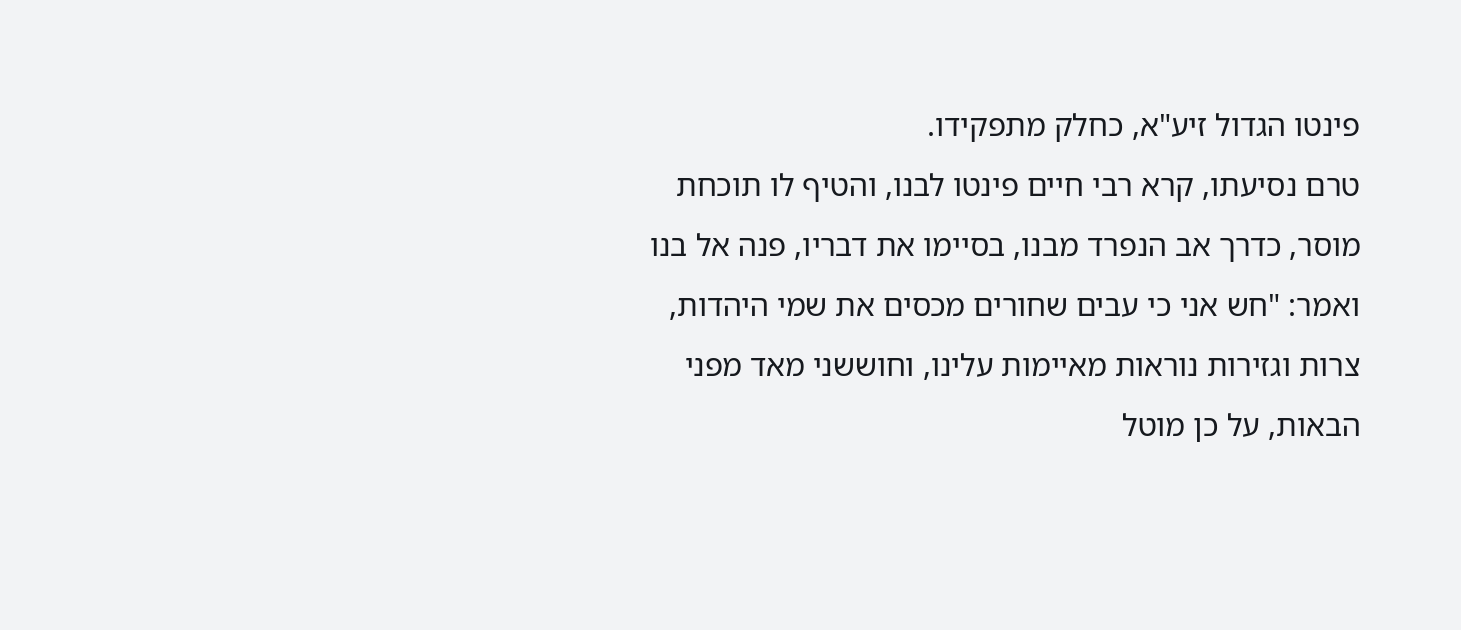פינטו הגדול זיע"א, כחלק מתפקידו.
טרם נסיעתו, קרא רבי חיים פינטו לבנו, והטיף לו תוכחת מוסר, כדרך אב הנפרד מבנו, בסיימו את דבריו, פנה אל בנו ואמר: "חש אני כי עבים שחורים מכסים את שמי היהדות, צרות וגזירות נוראות מאיימות עלינו, וחוששני מאד מפני הבאות, על כן מוטל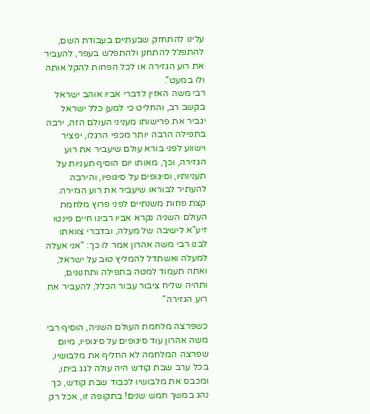עלינו להתחזק שבעתיים בעבודת השם, להתפלל להתחנן ולהתפלש בעפר, להעביר את רוע הגזירה או לכל הפחות להקל אותה ולו במעט".
רבי משה האזין לדברי אביו אוהב ישראל בקשב רב, והחליט כי למען כלל ישראל יגביר את פרישותו מעניני העולם הזה, ירבה בתפילה הרבה יותר מכפי הרגלו, יפציר וישווע לפני בורא עולם שיעביר את רוע הגזירה, וכך, מאותו יום הוסיף תעניות על תעניותיו, וסיגופים על סיגופיו, והירבה להעתיר לבוראו שיעביר את רוע הגזירה.
קצת פחות משנתיים לפני פרוץ מלחמת העולם השניה נקרא אביו רבינו חיים פינטו זיע"א לישיבה של מעלה, ובדברי צוואתו לבנו רבי משה אהרון אמר לו כך: "אני אעלה למעלה ואשתדל להמליץ טוב על ישראל, ואתה תעמוד למטה בתפילה ותחנונים, ותהיה שליח ציבור עבור הכלל, להעביר את רוע הגזירה"

כשפרצה מלחמת העולם השניה, הוסיף רבי משה אהרון עוד סיגופים על סיגופיו, מיום שפרצה המלחמה לא החליף את מלבושיו, בכל ערב שבת קודש היה עולה לגג ביתו, ומכבס את מלבושיו לכבוד שבת קודש, כך נהג במשך חמש שנים! בתקופה זו, אכל רק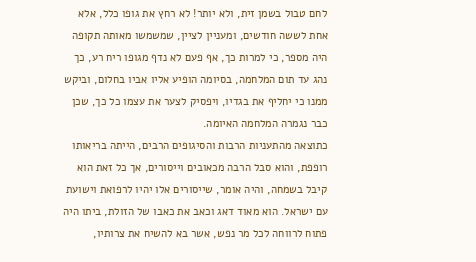לחם טבול בשמן זית, ולא יותר! לא רחץ את גופו כלל, אלא אחת לששה חודשים, ומעניין לציין, שמשמשו מאותה תקופה היה מספר, כי למרות כך, אף פעם לא נדף מגופו ריח רע, כך נהג עד תום המלחמה, בסיומה הופיע אליו אביו בחלום, וביקש ממנו כי יחליף את בגדיו, ויפסיק לצער את עצמו כל כך, שכן כבר נגמרה המלחמה האיומה.
כתוצאה מהתעניות הרבות והסיגופים הרבים, הייתה בריאותו רופפת, והוא סבל הרבה מכאובים וייסורים, אך כל זאת הוא קיבל בשמחה, והיה אומר, שייסורים אלו יהיו לרפואת וישועת עם ישראל. הוא מאוד דאג וכאב את כאבו של הזולת, ביתו היה פתוח לרווחה לכל מר נפש, אשר בא להשיח את צרותיו,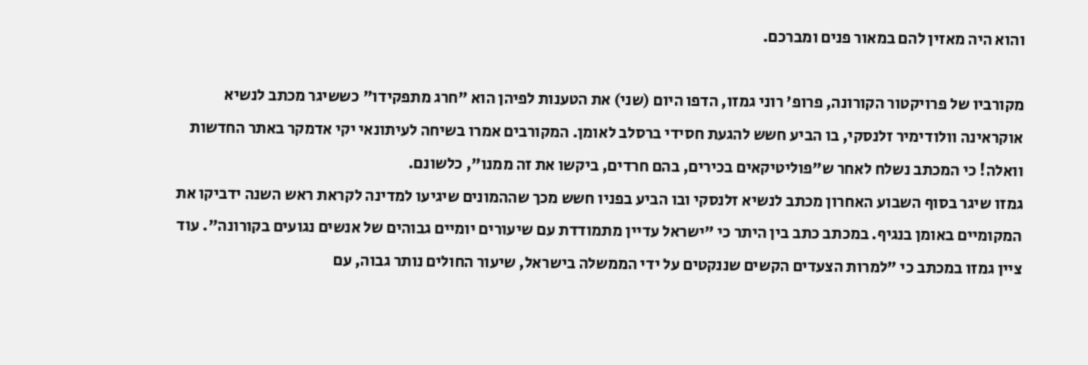והוא היה מאזין להם במאור פנים ומברכם.

מקורביו של פרויקטור הקורונה, פרופ' רוני גמזו, הדפו היום (שני) את הטענות לפיהן הוא "חרג מתפקידו" כששיגר מכתב לנשיא אוקראינה וולודימיר זלנסקי, בו הביע חשש להגעת חסידי ברסלב לאומן. המקורבים אמרו בשיחה לעיתונאי יקי אדמקר באתר החדשות וואלה! כי המכתב נשלח לאחר ש"פוליטיקאים בכירים, בהם חרדים, ביקשו את זה ממנו", כלשונם.
גמזו שיגר בסוף השבוע האחרון מכתב לנשיא זלנסקי ובו הביע בפניו חשש מכך שההמונים שיגיעו למדינה לקראת ראש השנה ידביקו את המקומיים באומן בנגיף. במכתב כתב בין היתר כי "ישראל עדיין מתמודדת עם שיעורים יומיים גבוהים של אנשים נגועים בקורונה". עוד ציין גמזו במכתב כי "למרות הצעדים הקשים שננקטים על ידי הממשלה בישראל, שיעור החולים נותר גבוה, עם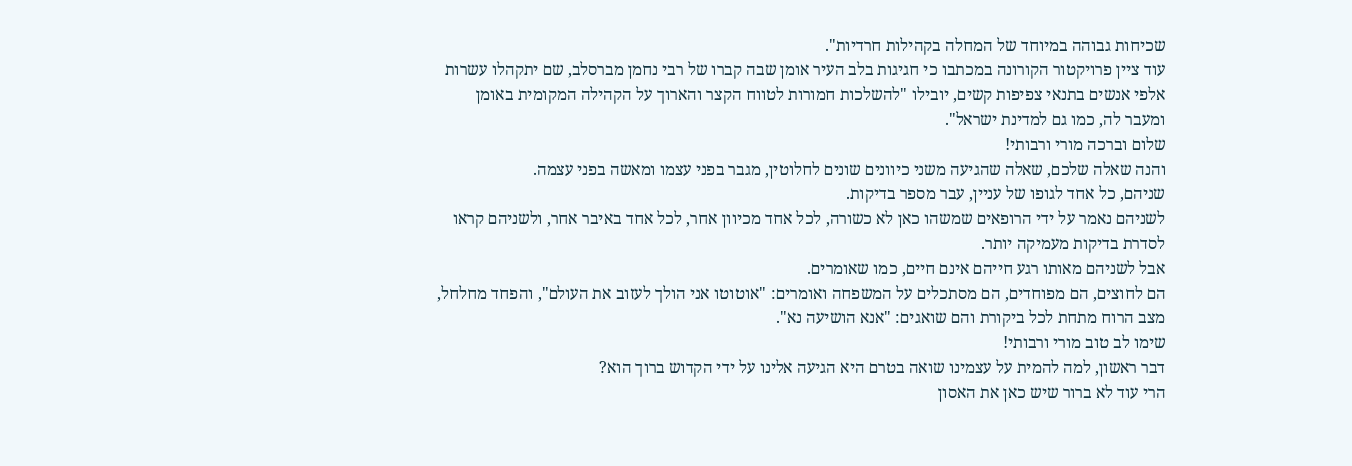שכיחות גבוהה במיוחד של המחלה בקהילות חרדיות".
עוד ציין פרויקטור הקורונה במכתבו כי חגיגות בלב העיר אומן שבה קברו של רבי נחמן מברסלב, שם יתקהלו עשרות אלפי אנשים בתנאי צפיפות קשים, יובילו "להשלכות חמורות לטווח הקצר והארוך על הקהילה המקומית באומן ומעבר לה, כמו גם למדינת ישראל".
שלום וברכה מורי ורבותי!
והנה שאלה שלכם, שאלה שהגיעה משני כיוונים שונים לחלוטין, מגבר בפני עצמו ומאשה בפני עצמה.
שניהם, כל אחד לגופו של עניין, עבר מספר בדיקות.
לשניהם נאמר על ידי הרופאים שמשהו כאן לא כשורה, לכל אחד מכיוון אחר, לכל אחד באיבר אחר, ולשניהם קראו לסדרת בדיקות מעמיקה יותר.
אבל לשניהם מאותו רגע חייהם אינם חיים, כמו שאומרים.
הם לחוצים, הם מפוחדים, הם מסתכלים על המשפחה ואומרים: "אוטוטו אני הולך לעזוב את העולם", והפחד מחלחל, מצב הרוח מתחת לכל ביקורת והם שואגים: "אנא הושיעה נא".
שימו לב טוב מורי ורבותי!
דבר ראשון, למה להמית על עצמינו שואה בטרם היא הגיעה אלינו על ידי הקדוש ברוך הוא?
הרי עוד לא ברור שיש כאן את האסון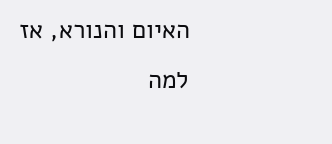האיום והנורא, אז למה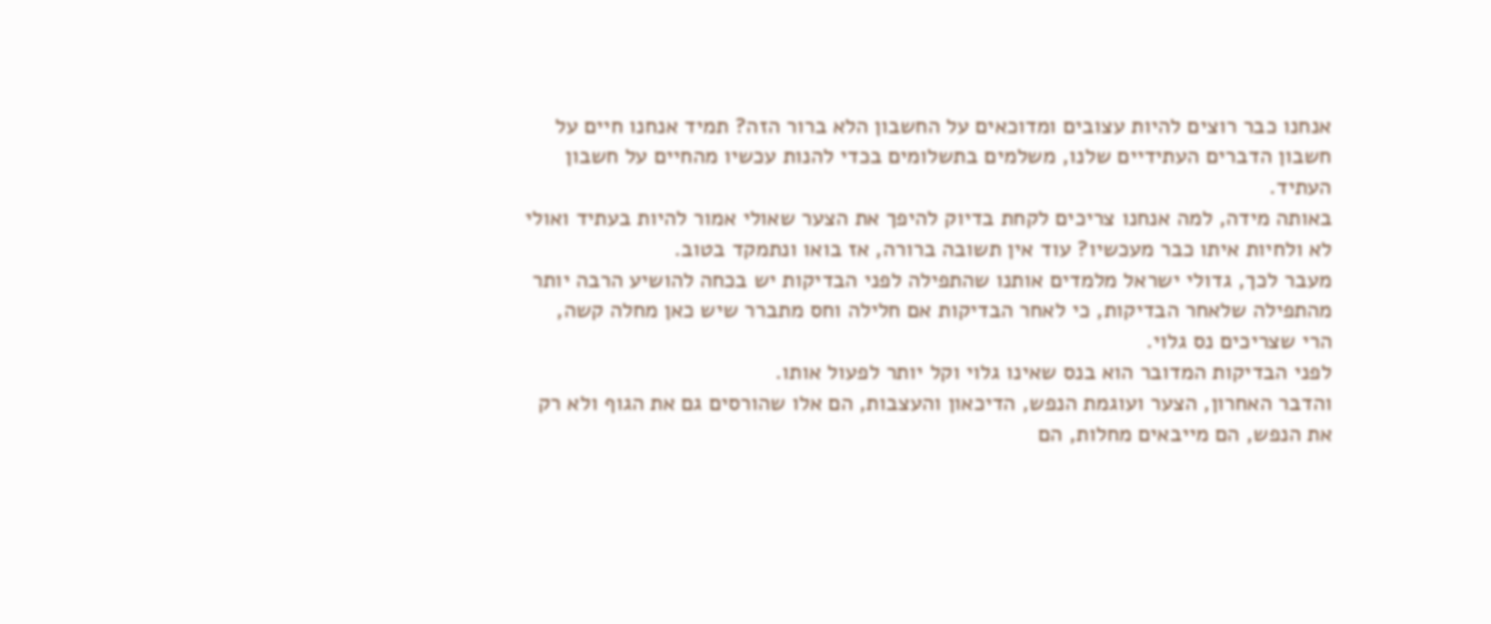אנחנו כבר רוצים להיות עצובים ומדוכאים על החשבון הלא ברור הזה? תמיד אנחנו חיים על חשבון הדברים העתידיים שלנו, משלמים בתשלומים בכדי להנות עכשיו מהחיים על חשבון העתיד.
באותה מידה, למה אנחנו צריכים לקחת בדיוק להיפך את הצער שאולי אמור להיות בעתיד ואולי לא ולחיות איתו כבר מעכשיו? עוד אין תשובה ברורה, אז בואו ונתמקד בטוב.
מעבר לכך, גדולי ישראל מלמדים אותנו שהתפילה לפני הבדיקות יש בכחה להושיע הרבה יותר מהתפילה שלאחר הבדיקות, כי לאחר הבדיקות אם חלילה וחס מתברר שיש כאן מחלה קשה, הרי שצריכים נס גלוי.
לפני הבדיקות המדובר הוא בנס שאינו גלוי וקל יותר לפעול אותו.
והדבר האחרון, הצער ועוגמת הנפש, הדיכאון והעצבות, הם אלו שהורסים גם את הגוף ולא רק את הנפש, הם מייבאים מחלות, הם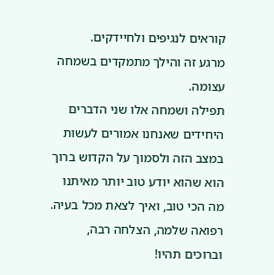קוראים לנגיפים ולחיידקים.
מרגע זה והילך מתמקדים בשמחה עצומה.
תפילה ושמחה אלו שני הדברים היחידים שאנחנו אמורים לעשות במצב הזה ולסמוך על הקדוש ברוך הוא שהוא יודע טוב יותר מאיתנו מה הכי טוב, ואיך לצאת מכל בעיה.
רפואה שלמה, הצלחה רבה,
וברוכים תהיו!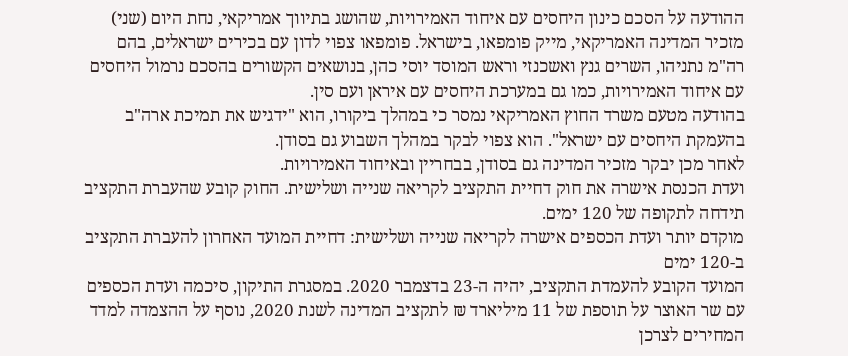ההודעה על הסכם כינון היחסים עם איחוד האמירויות, שהושג בתיווך אמריקאי, נחת היום (שני) מזכיר המדינה האמריקאי, מייק פומפאו, בישראל. פומפאו צפוי לדון עם בכירים ישראלים, בהם רה"מ נתניהו, השרים גנץ ואשכנזי וראש המוסד יוסי כהן, בנושאים הקשורים בהסכם נרמול היחסים עם איחוד האמירויות, כמו גם במערכת היחסים עם איראן ועם סין.
בהודעה מטעם משרד החוץ האמריקאי נמסר כי במהלך ביקורו, הוא "ידגיש את תמיכת ארה"ב בהעמקת היחסים עם ישראל". הוא צפוי לבקר במהלך השבוע גם בסודן.
לאחר מכן יבקר מזכיר המדינה גם בסודן, בבחריין ובאיחוד האמירויות.
ועדת הכנסת אישרה את חוק דחיית התקציב לקריאה שנייה ושלישית. החוק קובע שהעברת התקציב תידחה לתקופה של 120 ימים.
מוקדם יותר ועדת הכספים אישרה לקריאה שנייה ושלישית: דחיית המועד האחרון להעברת התקציב ב-120 ימים
המועד הקובע להעמדת התקציב, יהיה ה-23 בדצמבר 2020. במסגרת התיקון, סיכמה ועדת הכספים עם שר האוצר על תוספת של 11 מיליארד ₪ לתקציב המדינה לשנת 2020, נוסף על ההצמדה למדד המחירים לצרכן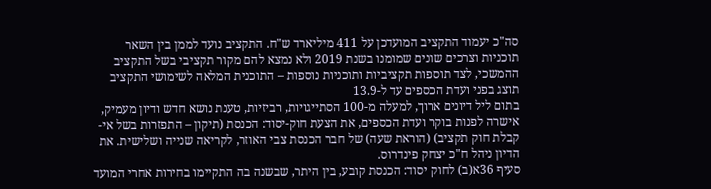סה"כ יעמוד התקציב המועדכן על 411 מיליארד ש"ח. התקציב נועד לממן בין השאר תוכניות וצרכים שונים שמומנו בשנת 2019 ולא נמצא להם מקור תקציבי בשל התקציב ההמשכי, לצד תוספות תקציביות ותוכניות נוספות – התוכנית המלאה לשימושי התקציב תוצג בפני ועדת הכספים עד ל-13.9
בתום ליל דיונים ארוך, למעלה מ-100 הסתייגויות, רביזיות, טענת נושא חדש ודיון מעמיק, אישרה לפנות בוקר ועדת הכספים, את הצעת חוק-יסוד: הכנסת (תיקון – התפזרות בשל אי-קבלת חוק תקציב) (הוראת שעה) של חבר הכנסת צבי האוזר, לקריאה שנייה ושלישית. את הדיון ניהל ח"כ יצחק פינדרוס.
סעיף 36א(ב) לחוק יסוד: הכנסת קובע, בין היתר, שבשנה בה התקיימו בחירות אחרי המועד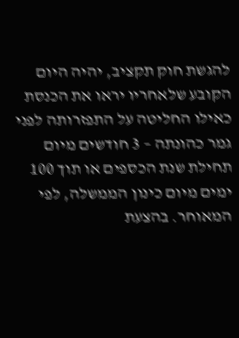להגשת חוק תקציב, יהיה היום הקובע שלאחריו יראו את הכנסת כאילו החליטה על התפזרותה לפני גמר כהונתה – 3 חודשים מיום תחילת שנת הכספים או תוך 100 ימים מיום כינון הממשלה, לפי המאוחר. בהצעת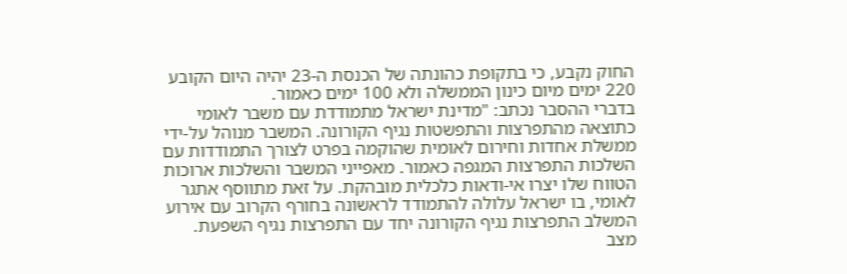החוק נקבע, כי בתקופת כהונתה של הכנסת ה-23 יהיה היום הקובע 220 ימים מיום כינון הממשלה ולא 100 ימים כאמור.
בדברי ההסבר נכתב: "מדינת ישראל מתמודדת עם משבר לאומי כתוצאה מהתפרצות והתפשטות נגיף הקורונה. המשבר מנוהל על-ידי ממשלת אחדות וחירום לאומית שהוקמה בפרט לצורך התמודדות עם השלכות התפרצות המגפה כאמור. מאפייני המשבר והשלכות ארוכות הטווח שלו יצרו אי-ודאות כלכלית מובהקת. על זאת מתווסף אתגר לאומי, בו ישראל עלולה להתמודד לראשונה בחורף הקרוב עם אירוע המשלב התפרצות נגיף הקורונה יחד עם התפרצות נגיף השפעת.
מצב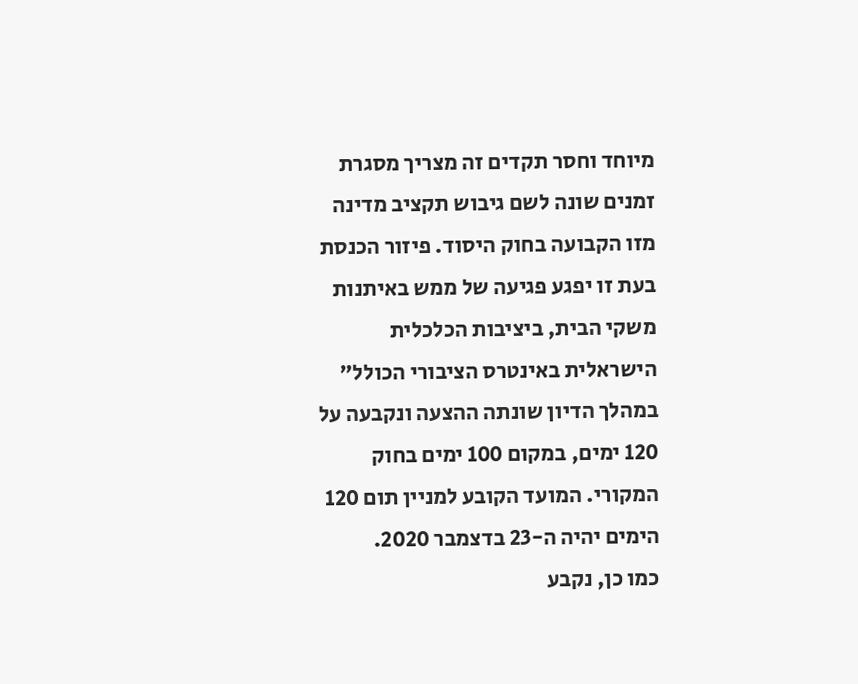מיוחד וחסר תקדים זה מצריך מסגרת זמנים שונה לשם גיבוש תקציב מדינה מזו הקבועה בחוק היסוד. פיזור הכנסת בעת זו יפגע פגיעה של ממש באיתנות משקי הבית, ביציבות הכלכלית הישראלית באינטרס הציבורי הכולל"
במהלך הדיון שונתה ההצעה ונקבעה על 120 ימים, במקום 100 ימים בחוק המקורי. המועד הקובע למניין תום 120 הימים יהיה ה-23 בדצמבר 2020.
כמו כן, נקבע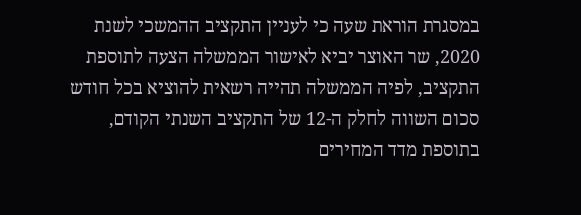במסגרת הוראת שעה כי לעניין התקציב ההמשכי לשנת 2020, שר האוצר יביא לאישור הממשלה הצעה לתוספת התקציב, לפיה הממשלה תהייה רשאית להוציא בכל חודש סכום השווה לחלק ה-12 של התקציב השנתי הקודם, בתוספת מדד המחירים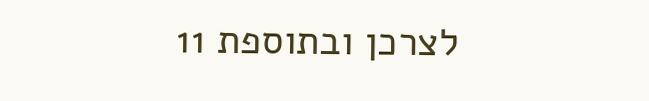לצרכן ובתוספת 11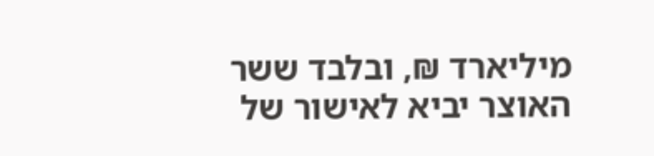מיליארד ₪, ובלבד ששר האוצר יביא לאישור של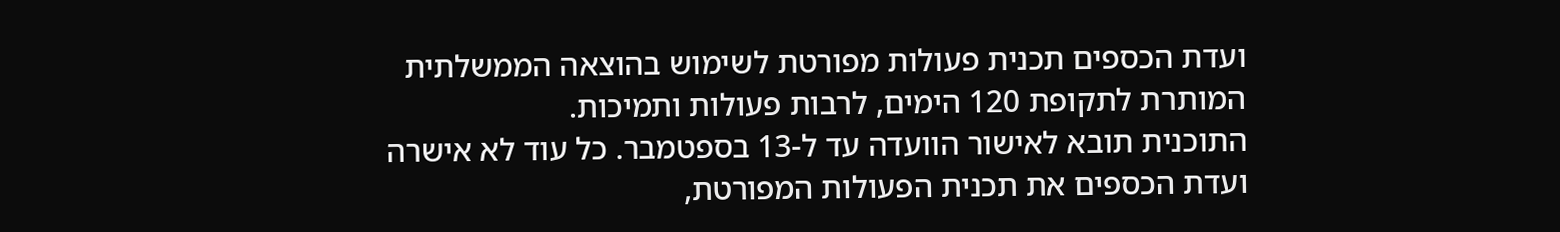ועדת הכספים תכנית פעולות מפורטת לשימוש בהוצאה הממשלתית המותרת לתקופת 120 הימים, לרבות פעולות ותמיכות.
התוכנית תובא לאישור הוועדה עד ל-13 בספטמבר. כל עוד לא אישרה ועדת הכספים את תכנית הפעולות המפורטת,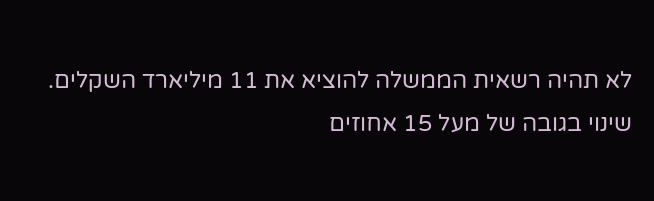לא תהיה רשאית הממשלה להוציא את 11 מיליארד השקלים. שינוי בגובה של מעל 15 אחוזים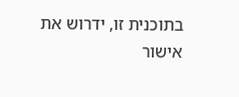בתוכנית זו, ידרוש את אישור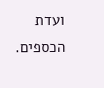ועדת הכספים.